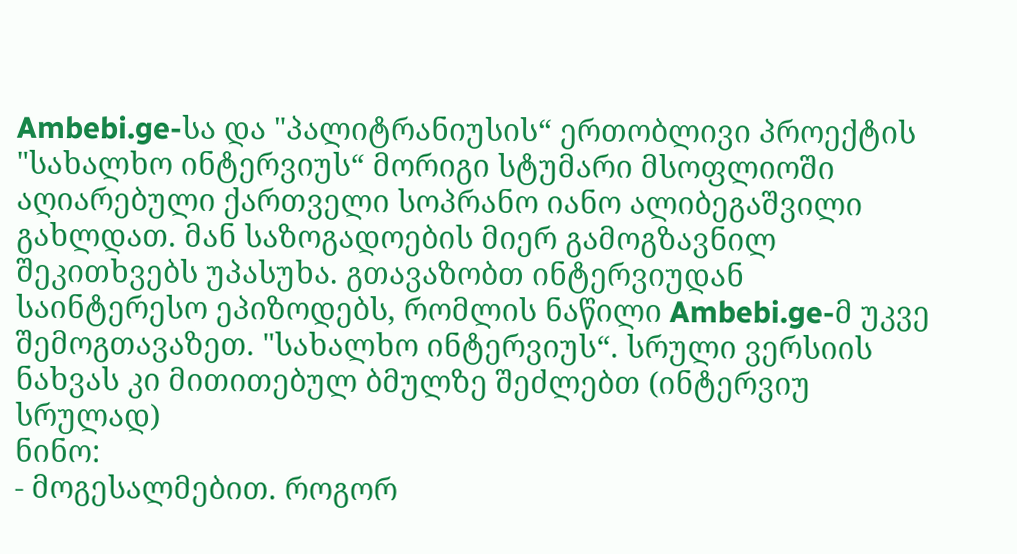Ambebi.ge-სა და "პალიტრანიუსის“ ერთობლივი პროექტის "სახალხო ინტერვიუს“ მორიგი სტუმარი მსოფლიოში აღიარებული ქართველი სოპრანო იანო ალიბეგაშვილი გახლდათ. მან საზოგადოების მიერ გამოგზავნილ შეკითხვებს უპასუხა. გთავაზობთ ინტერვიუდან საინტერესო ეპიზოდებს, რომლის ნაწილი Ambebi.ge-მ უკვე შემოგთავაზეთ. "სახალხო ინტერვიუს“. სრული ვერსიის ნახვას კი მითითებულ ბმულზე შეძლებთ (ინტერვიუ სრულად)
ნინო:
- მოგესალმებით. როგორ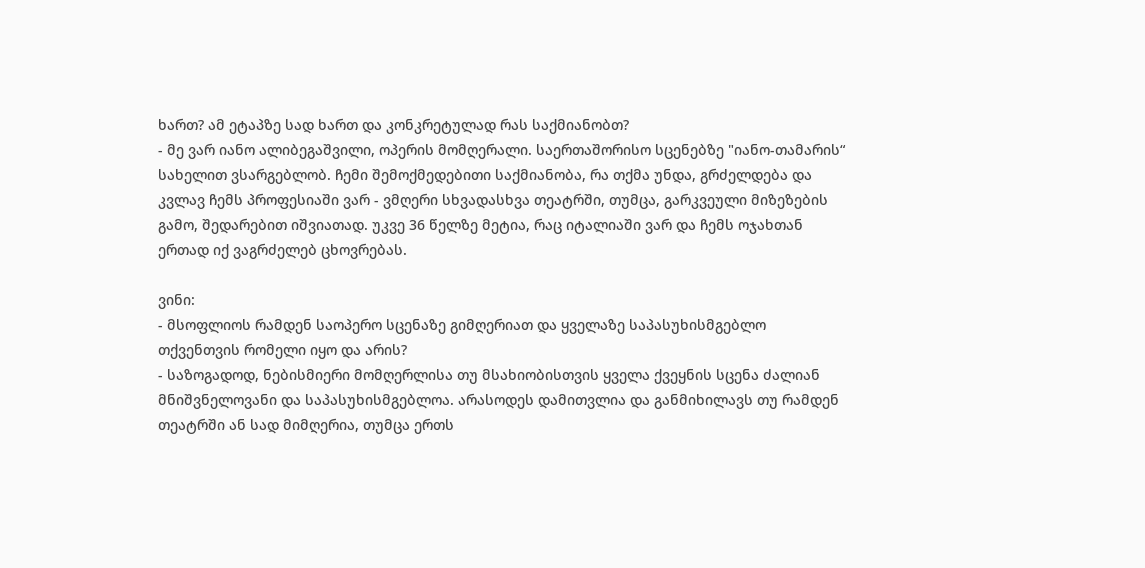ხართ? ამ ეტაპზე სად ხართ და კონკრეტულად რას საქმიანობთ?
- მე ვარ იანო ალიბეგაშვილი, ოპერის მომღერალი. საერთაშორისო სცენებზე "იანო-თამარის“ სახელით ვსარგებლობ. ჩემი შემოქმედებითი საქმიანობა, რა თქმა უნდა, გრძელდება და კვლავ ჩემს პროფესიაში ვარ - ვმღერი სხვადასხვა თეატრში, თუმცა, გარკვეული მიზეზების გამო, შედარებით იშვიათად. უკვე 36 წელზე მეტია, რაც იტალიაში ვარ და ჩემს ოჯახთან ერთად იქ ვაგრძელებ ცხოვრებას.

ვინი:
- მსოფლიოს რამდენ საოპერო სცენაზე გიმღერიათ და ყველაზე საპასუხისმგებლო თქვენთვის რომელი იყო და არის?
- საზოგადოდ, ნებისმიერი მომღერლისა თუ მსახიობისთვის ყველა ქვეყნის სცენა ძალიან მნიშვნელოვანი და საპასუხისმგებლოა. არასოდეს დამითვლია და განმიხილავს თუ რამდენ თეატრში ან სად მიმღერია, თუმცა ერთს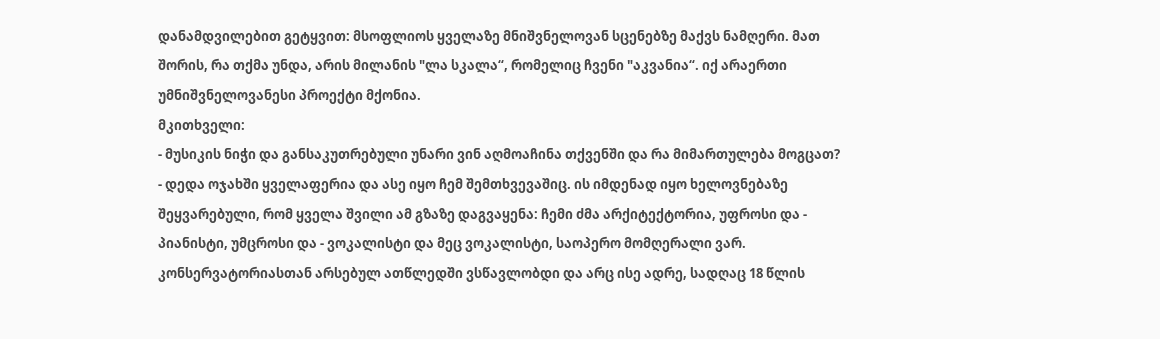დანამდვილებით გეტყვით: მსოფლიოს ყველაზე მნიშვნელოვან სცენებზე მაქვს ნამღერი. მათ შორის, რა თქმა უნდა, არის მილანის "ლა სკალა“, რომელიც ჩვენი "აკვანია“. იქ არაერთი უმნიშვნელოვანესი პროექტი მქონია.
მკითხველი:
- მუსიკის ნიჭი და განსაკუთრებული უნარი ვინ აღმოაჩინა თქვენში და რა მიმართულება მოგცათ?
- დედა ოჯახში ყველაფერია და ასე იყო ჩემ შემთხვევაშიც. ის იმდენად იყო ხელოვნებაზე შეყვარებული, რომ ყველა შვილი ამ გზაზე დაგვაყენა: ჩემი ძმა არქიტექტორია, უფროსი და - პიანისტი, უმცროსი და - ვოკალისტი და მეც ვოკალისტი, საოპერო მომღერალი ვარ.
კონსერვატორიასთან არსებულ ათწლედში ვსწავლობდი და არც ისე ადრე, სადღაც 18 წლის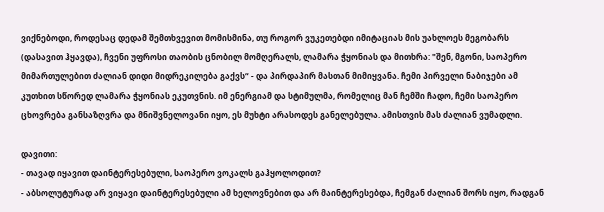ვიქნებოდი, როდესაც დედამ შემთხვევით მომისმინა, თუ როგორ ვუკეთებდი იმიტაციას მის უახლოეს მეგობარს (დასავით ჰყავდა), ჩვენი უფროსი თაობის ცნობილ მომღერალს, ლამარა ჭყონიას და მითხრა: "შენ, მგონი, საოპერო მიმართულებით ძალიან დიდი მიდრეკილება გაქვს“ - და პირდაპირ მასთან მიმიყვანა. ჩემი პირველი ნაბიჯები ამ კუთხით სწორედ ლამარა ჭყონიას ეკუთვნის. იმ ენერგიამ და სტიმულმა, რომელიც მან ჩემში ჩადო, ჩემი საოპერო ცხოვრება განსაზღვრა და მნიშვნელოვანი იყო, ეს მუხტი არასოდეს განელებულა. ამისთვის მას ძალიან ვუმადლი.

დავითი:
- თავად იყავით დაინტერესებული, საოპერო ვოკალს გაჰყოლოდით?
- აბსოლუტურად არ ვიყავი დაინტერესებული ამ ხელოვნებით და არ მაინტერესებდა, ჩემგან ძალიან შორს იყო, რადგან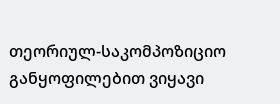თეორიულ-საკომპოზიციო განყოფილებით ვიყავი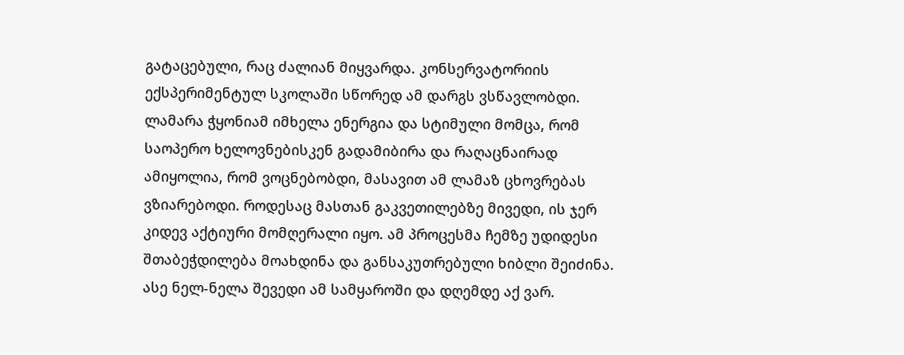გატაცებული, რაც ძალიან მიყვარდა. კონსერვატორიის ექსპერიმენტულ სკოლაში სწორედ ამ დარგს ვსწავლობდი.
ლამარა ჭყონიამ იმხელა ენერგია და სტიმული მომცა, რომ საოპერო ხელოვნებისკენ გადამიბირა და რაღაცნაირად ამიყოლია, რომ ვოცნებობდი, მასავით ამ ლამაზ ცხოვრებას ვზიარებოდი. როდესაც მასთან გაკვეთილებზე მივედი, ის ჯერ კიდევ აქტიური მომღერალი იყო. ამ პროცესმა ჩემზე უდიდესი შთაბეჭდილება მოახდინა და განსაკუთრებული ხიბლი შეიძინა. ასე ნელ-ნელა შევედი ამ სამყაროში და დღემდე აქ ვარ.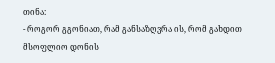თინა:
- როგორ გგონიათ, რამ განსაზღვრა ის, რომ გახდით მსოფლიო დონის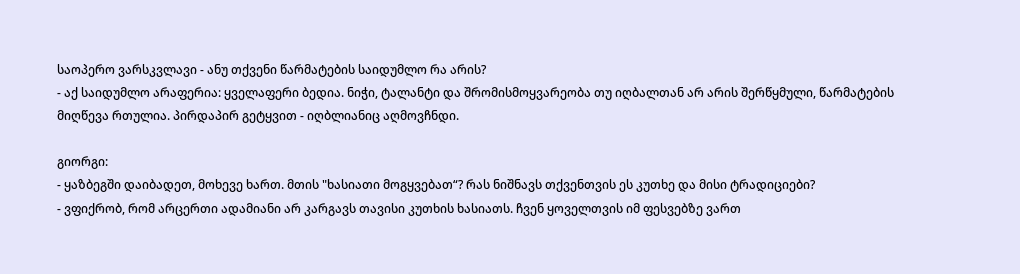საოპერო ვარსკვლავი - ანუ თქვენი წარმატების საიდუმლო რა არის?
- აქ საიდუმლო არაფერია: ყველაფერი ბედია. ნიჭი, ტალანტი და შრომისმოყვარეობა თუ იღბალთან არ არის შერწყმული, წარმატების მიღწევა რთულია. პირდაპირ გეტყვით - იღბლიანიც აღმოვჩნდი.

გიორგი:
- ყაზბეგში დაიბადეთ, მოხევე ხართ. მთის "ხასიათი მოგყვებათ“? რას ნიშნავს თქვენთვის ეს კუთხე და მისი ტრადიციები?
- ვფიქრობ, რომ არცერთი ადამიანი არ კარგავს თავისი კუთხის ხასიათს. ჩვენ ყოველთვის იმ ფესვებზე ვართ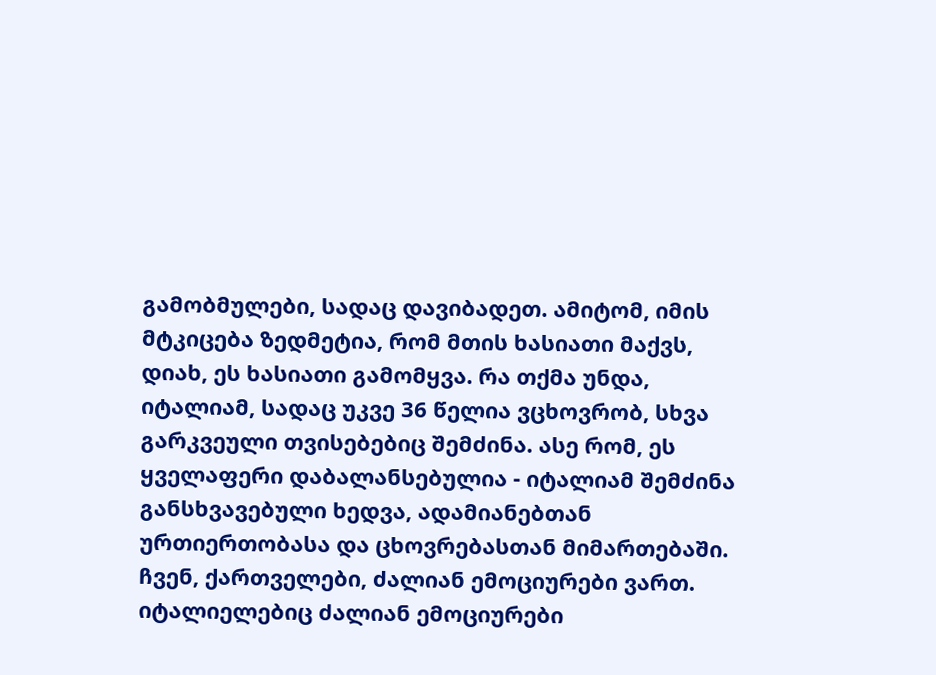გამობმულები, სადაც დავიბადეთ. ამიტომ, იმის მტკიცება ზედმეტია, რომ მთის ხასიათი მაქვს, დიახ, ეს ხასიათი გამომყვა. რა თქმა უნდა, იტალიამ, სადაც უკვე 36 წელია ვცხოვრობ, სხვა გარკვეული თვისებებიც შემძინა. ასე რომ, ეს ყველაფერი დაბალანსებულია - იტალიამ შემძინა განსხვავებული ხედვა, ადამიანებთან ურთიერთობასა და ცხოვრებასთან მიმართებაში.
ჩვენ, ქართველები, ძალიან ემოციურები ვართ. იტალიელებიც ძალიან ემოციურები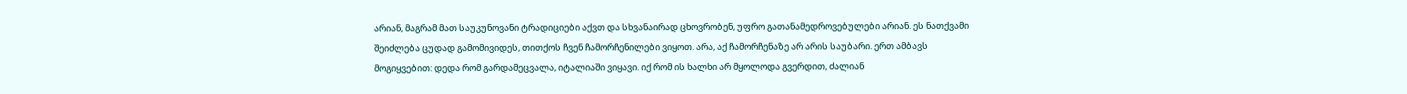არიან, მაგრამ მათ საუკუნოვანი ტრადიციები აქვთ და სხვანაირად ცხოვრობენ, უფრო გათანამედროვებულები არიან. ეს ნათქვამი შეიძლება ცუდად გამომივიდეს, თითქოს ჩვენ ჩამორჩენილები ვიყოთ. არა, აქ ჩამორჩენაზე არ არის საუბარი. ერთ ამბავს მოგიყვებით: დედა რომ გარდამეცვალა, იტალიაში ვიყავი. იქ რომ ის ხალხი არ მყოლოდა გვერდით, ძალიან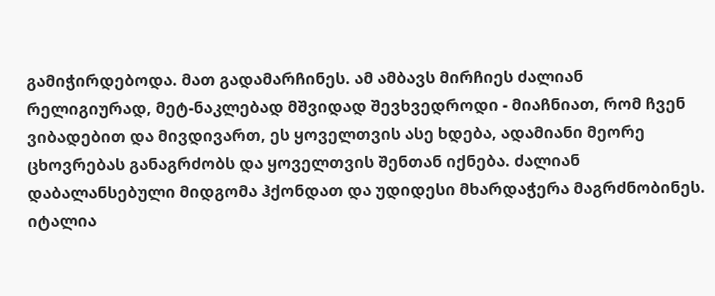გამიჭირდებოდა. მათ გადამარჩინეს. ამ ამბავს მირჩიეს ძალიან რელიგიურად, მეტ-ნაკლებად მშვიდად შევხვედროდი - მიაჩნიათ, რომ ჩვენ ვიბადებით და მივდივართ, ეს ყოველთვის ასე ხდება, ადამიანი მეორე ცხოვრებას განაგრძობს და ყოველთვის შენთან იქნება. ძალიან დაბალანსებული მიდგომა ჰქონდათ და უდიდესი მხარდაჭერა მაგრძნობინეს. იტალია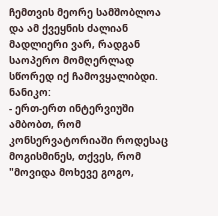ჩემთვის მეორე სამშობლოა და ამ ქვეყნის ძალიან მადლიერი ვარ, რადგან საოპერო მომღერლად სწორედ იქ ჩამოვყალიბდი.
ნანიკო:
- ერთ-ერთ ინტერვიუში ამბობთ, რომ კონსერვატორიაში როდესაც მოგისმინეს, თქვეს, რომ "მოვიდა მოხევე გოგო,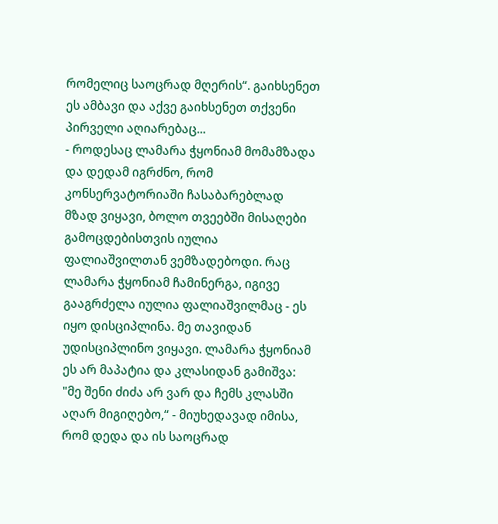რომელიც საოცრად მღერის“. გაიხსენეთ ეს ამბავი და აქვე გაიხსენეთ თქვენი პირველი აღიარებაც...
- როდესაც ლამარა ჭყონიამ მომამზადა და დედამ იგრძნო, რომ კონსერვატორიაში ჩასაბარებლად მზად ვიყავი, ბოლო თვეებში მისაღები გამოცდებისთვის იულია ფალიაშვილთან ვემზადებოდი. რაც ლამარა ჭყონიამ ჩამინერგა, იგივე გააგრძელა იულია ფალიაშვილმაც - ეს იყო დისციპლინა. მე თავიდან უდისციპლინო ვიყავი. ლამარა ჭყონიამ ეს არ მაპატია და კლასიდან გამიშვა: "მე შენი ძიძა არ ვარ და ჩემს კლასში აღარ მიგიღებო,“ - მიუხედავად იმისა, რომ დედა და ის საოცრად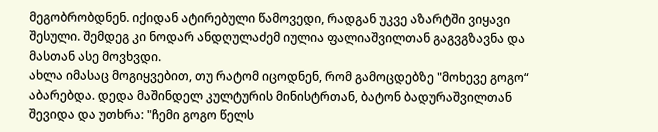მეგობრობდნენ. იქიდან ატირებული წამოვედი, რადგან უკვე აზარტში ვიყავი შესული. შემდეგ კი ნოდარ ანდღულაძემ იულია ფალიაშვილთან გაგვგზავნა და მასთან ასე მოვხვდი.
ახლა იმასაც მოგიყვებით, თუ რატომ იცოდნენ, რომ გამოცდებზე "მოხევე გოგო“ აბარებდა. დედა მაშინდელ კულტურის მინისტრთან, ბატონ ბადურაშვილთან შევიდა და უთხრა: "ჩემი გოგო წელს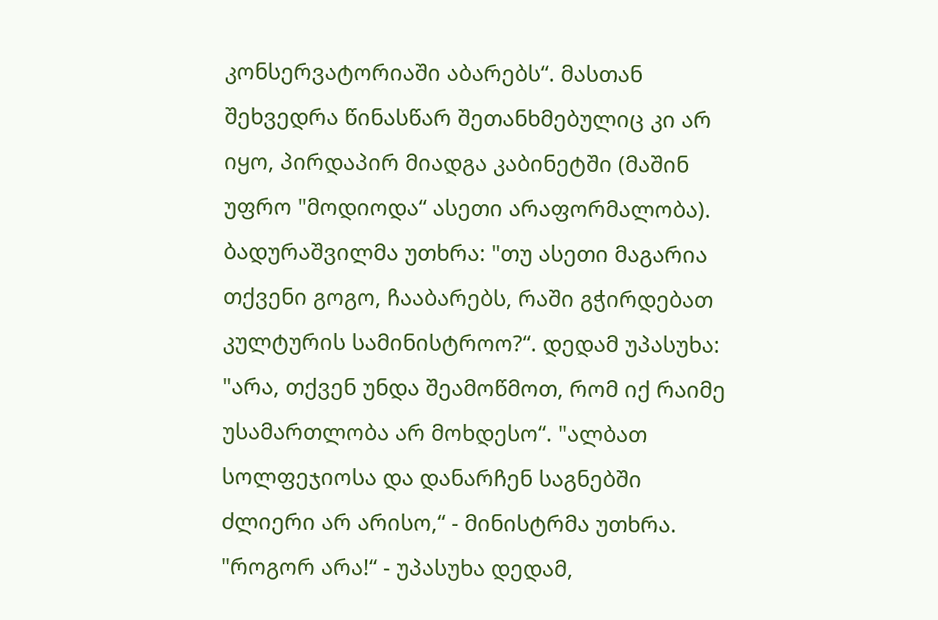კონსერვატორიაში აბარებს“. მასთან შეხვედრა წინასწარ შეთანხმებულიც კი არ იყო, პირდაპირ მიადგა კაბინეტში (მაშინ უფრო "მოდიოდა“ ასეთი არაფორმალობა). ბადურაშვილმა უთხრა: "თუ ასეთი მაგარია თქვენი გოგო, ჩააბარებს, რაში გჭირდებათ კულტურის სამინისტროო?“. დედამ უპასუხა: "არა, თქვენ უნდა შეამოწმოთ, რომ იქ რაიმე უსამართლობა არ მოხდესო“. "ალბათ სოლფეჯიოსა და დანარჩენ საგნებში ძლიერი არ არისო,“ - მინისტრმა უთხრა. "როგორ არა!“ - უპასუხა დედამ,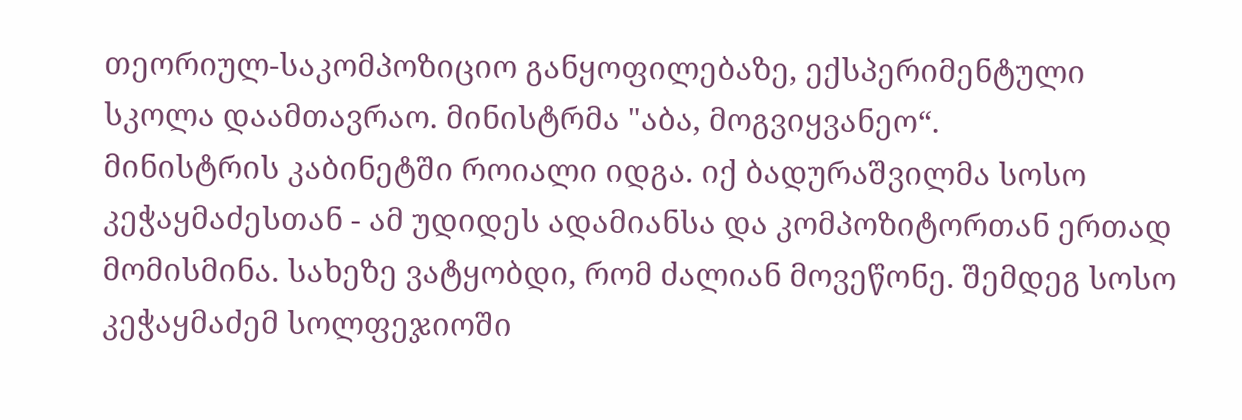თეორიულ-საკომპოზიციო განყოფილებაზე, ექსპერიმენტული სკოლა დაამთავრაო. მინისტრმა "აბა, მოგვიყვანეო“.
მინისტრის კაბინეტში როიალი იდგა. იქ ბადურაშვილმა სოსო კეჭაყმაძესთან - ამ უდიდეს ადამიანსა და კომპოზიტორთან ერთად მომისმინა. სახეზე ვატყობდი, რომ ძალიან მოვეწონე. შემდეგ სოსო კეჭაყმაძემ სოლფეჯიოში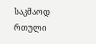საკმაოდ რთული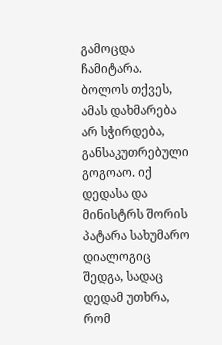გამოცდა ჩამიტარა. ბოლოს თქვეს, ამას დახმარება არ სჭირდება, განსაკუთრებული გოგოაო. იქ დედასა და მინისტრს შორის პატარა სახუმარო დიალოგიც შედგა, სადაც დედამ უთხრა, რომ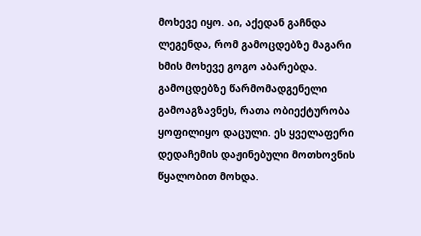მოხევე იყო. აი, აქედან გაჩნდა ლეგენდა, რომ გამოცდებზე მაგარი ხმის მოხევე გოგო აბარებდა. გამოცდებზე წარმომადგენელი გამოაგზავნეს, რათა ობიექტურობა ყოფილიყო დაცული. ეს ყველაფერი დედაჩემის დაჟინებული მოთხოვნის წყალობით მოხდა.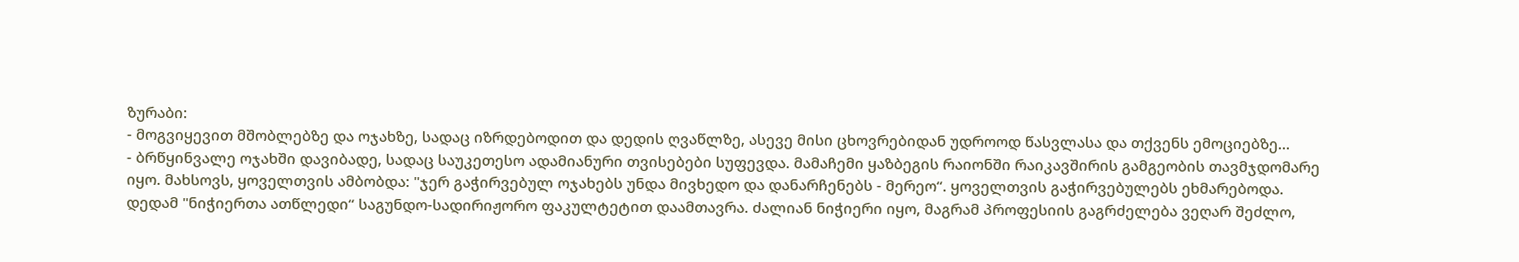ზურაბი:
- მოგვიყევით მშობლებზე და ოჯახზე, სადაც იზრდებოდით და დედის ღვაწლზე, ასევე მისი ცხოვრებიდან უდროოდ წასვლასა და თქვენს ემოციებზე...
- ბრწყინვალე ოჯახში დავიბადე, სადაც საუკეთესო ადამიანური თვისებები სუფევდა. მამაჩემი ყაზბეგის რაიონში რაიკავშირის გამგეობის თავმჯდომარე იყო. მახსოვს, ყოველთვის ამბობდა: "ჯერ გაჭირვებულ ოჯახებს უნდა მივხედო და დანარჩენებს - მერეო“. ყოველთვის გაჭირვებულებს ეხმარებოდა.
დედამ "ნიჭიერთა ათწლედი“ საგუნდო-სადირიჟორო ფაკულტეტით დაამთავრა. ძალიან ნიჭიერი იყო, მაგრამ პროფესიის გაგრძელება ვეღარ შეძლო,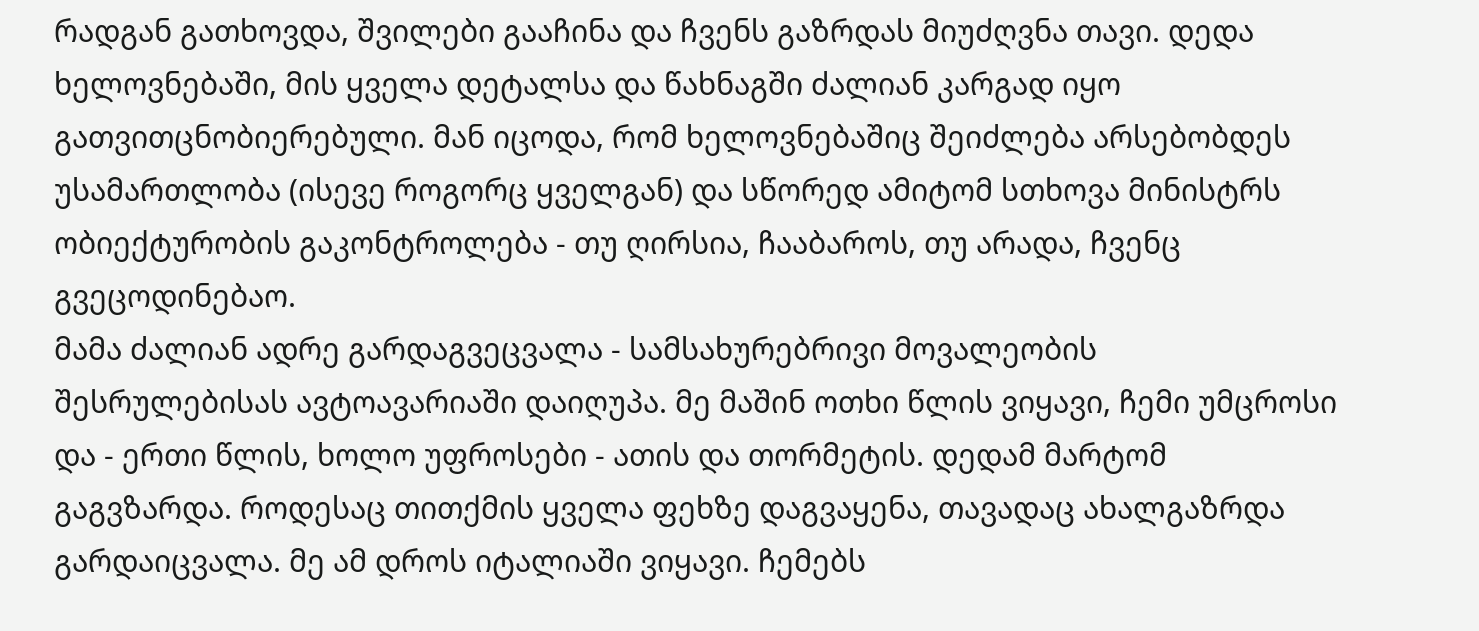რადგან გათხოვდა, შვილები გააჩინა და ჩვენს გაზრდას მიუძღვნა თავი. დედა ხელოვნებაში, მის ყველა დეტალსა და წახნაგში ძალიან კარგად იყო გათვითცნობიერებული. მან იცოდა, რომ ხელოვნებაშიც შეიძლება არსებობდეს უსამართლობა (ისევე როგორც ყველგან) და სწორედ ამიტომ სთხოვა მინისტრს ობიექტურობის გაკონტროლება - თუ ღირსია, ჩააბაროს, თუ არადა, ჩვენც გვეცოდინებაო.
მამა ძალიან ადრე გარდაგვეცვალა - სამსახურებრივი მოვალეობის შესრულებისას ავტოავარიაში დაიღუპა. მე მაშინ ოთხი წლის ვიყავი, ჩემი უმცროსი და - ერთი წლის, ხოლო უფროსები - ათის და თორმეტის. დედამ მარტომ გაგვზარდა. როდესაც თითქმის ყველა ფეხზე დაგვაყენა, თავადაც ახალგაზრდა გარდაიცვალა. მე ამ დროს იტალიაში ვიყავი. ჩემებს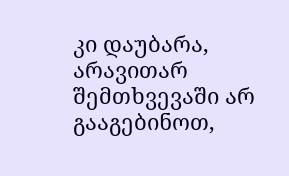კი დაუბარა, არავითარ შემთხვევაში არ გააგებინოთ,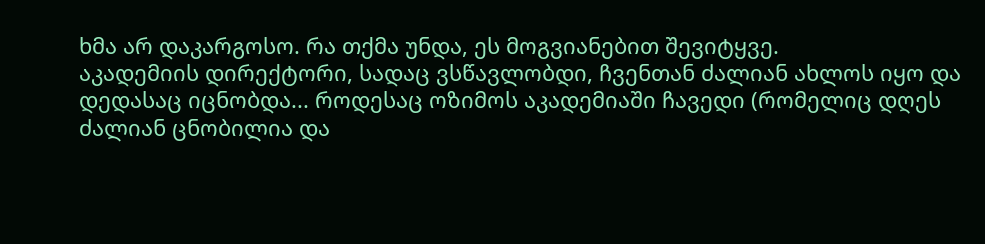ხმა არ დაკარგოსო. რა თქმა უნდა, ეს მოგვიანებით შევიტყვე.
აკადემიის დირექტორი, სადაც ვსწავლობდი, ჩვენთან ძალიან ახლოს იყო და დედასაც იცნობდა... როდესაც ოზიმოს აკადემიაში ჩავედი (რომელიც დღეს ძალიან ცნობილია და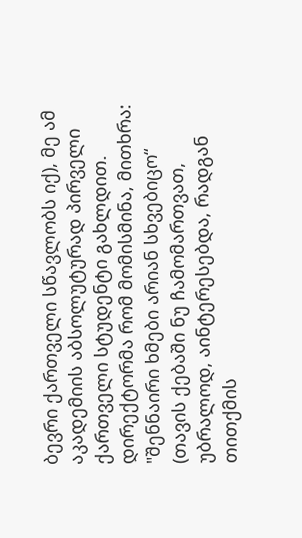ბევრი ქართველი სწავლობს იქ), მე ამ აკადემიის აბსოლუტურად პირველი ქართველი სტუდენტი გახლდით. დირექტორმა რომ მომისმინა, მითხრა: "შენნაირი ხმები არიან სხვებიცო“ (თავის ქებაში ნუ ჩამომართვათ, უბრალოდ, აინტერესებდა, რადგან თითქმის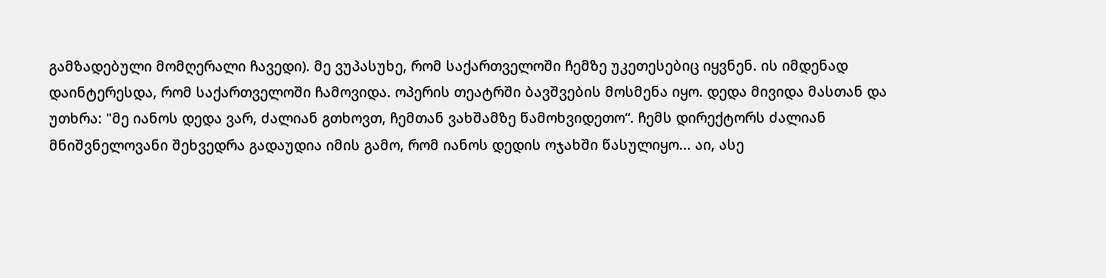გამზადებული მომღერალი ჩავედი). მე ვუპასუხე, რომ საქართველოში ჩემზე უკეთესებიც იყვნენ. ის იმდენად დაინტერესდა, რომ საქართველოში ჩამოვიდა. ოპერის თეატრში ბავშვების მოსმენა იყო. დედა მივიდა მასთან და უთხრა: "მე იანოს დედა ვარ, ძალიან გთხოვთ, ჩემთან ვახშამზე წამოხვიდეთო“. ჩემს დირექტორს ძალიან მნიშვნელოვანი შეხვედრა გადაუდია იმის გამო, რომ იანოს დედის ოჯახში წასულიყო... აი, ასე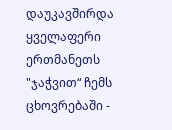დაუკავშირდა ყველაფერი ერთმანეთს "ჯაჭვით“ ჩემს ცხოვრებაში -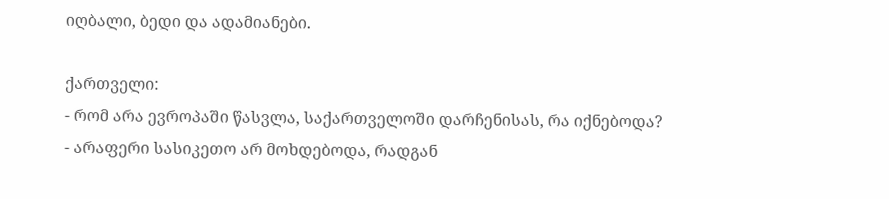იღბალი, ბედი და ადამიანები.

ქართველი:
- რომ არა ევროპაში წასვლა, საქართველოში დარჩენისას, რა იქნებოდა?
- არაფერი სასიკეთო არ მოხდებოდა, რადგან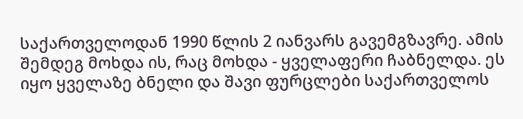საქართველოდან 1990 წლის 2 იანვარს გავემგზავრე. ამის შემდეგ მოხდა ის, რაც მოხდა - ყველაფერი ჩაბნელდა. ეს იყო ყველაზე ბნელი და შავი ფურცლები საქართველოს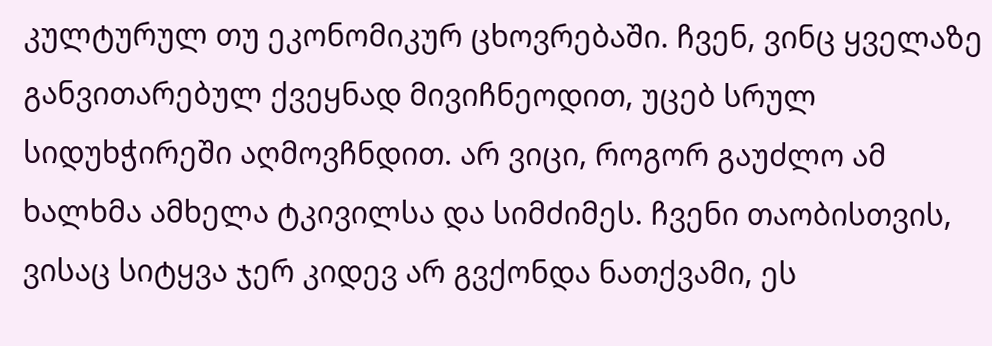კულტურულ თუ ეკონომიკურ ცხოვრებაში. ჩვენ, ვინც ყველაზე განვითარებულ ქვეყნად მივიჩნეოდით, უცებ სრულ სიდუხჭირეში აღმოვჩნდით. არ ვიცი, როგორ გაუძლო ამ ხალხმა ამხელა ტკივილსა და სიმძიმეს. ჩვენი თაობისთვის, ვისაც სიტყვა ჯერ კიდევ არ გვქონდა ნათქვამი, ეს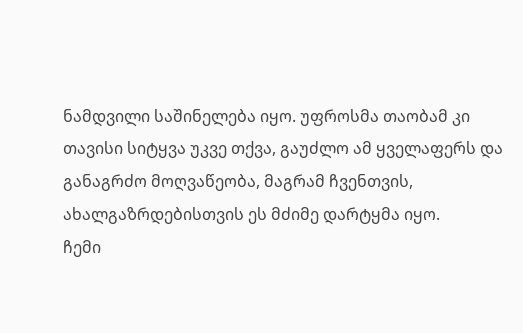ნამდვილი საშინელება იყო. უფროსმა თაობამ კი თავისი სიტყვა უკვე თქვა, გაუძლო ამ ყველაფერს და განაგრძო მოღვაწეობა, მაგრამ ჩვენთვის, ახალგაზრდებისთვის ეს მძიმე დარტყმა იყო.
ჩემი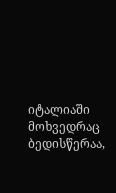იტალიაში მოხვედრაც ბედისწერაა,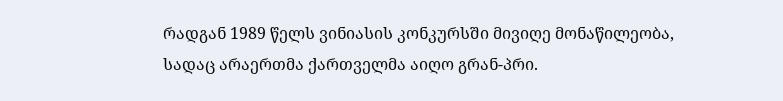რადგან 1989 წელს ვინიასის კონკურსში მივიღე მონაწილეობა, სადაც არაერთმა ქართველმა აიღო გრან-პრი.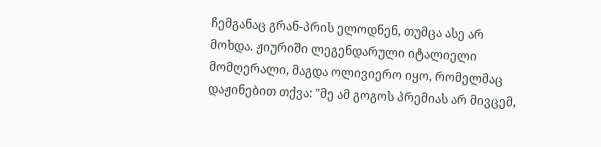ჩემგანაც გრან-პრის ელოდნენ, თუმცა ასე არ მოხდა. ჟიურიში ლეგენდარული იტალიელი მომღერალი, მაგდა ოლივიერო იყო, რომელმაც დაჟინებით თქვა: "მე ამ გოგოს პრემიას არ მივცემ,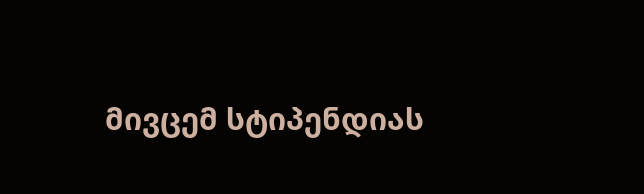მივცემ სტიპენდიას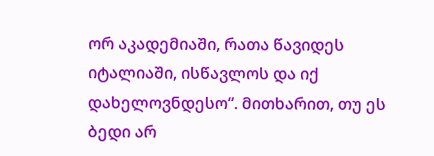ორ აკადემიაში, რათა წავიდეს იტალიაში, ისწავლოს და იქ დახელოვნდესო“. მითხარით, თუ ეს ბედი არ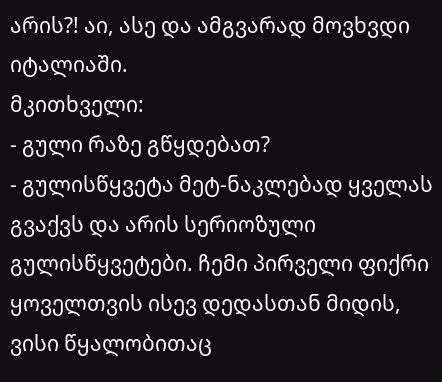არის?! აი, ასე და ამგვარად მოვხვდი იტალიაში.
მკითხველი:
- გული რაზე გწყდებათ?
- გულისწყვეტა მეტ-ნაკლებად ყველას გვაქვს და არის სერიოზული გულისწყვეტები. ჩემი პირველი ფიქრი ყოველთვის ისევ დედასთან მიდის, ვისი წყალობითაც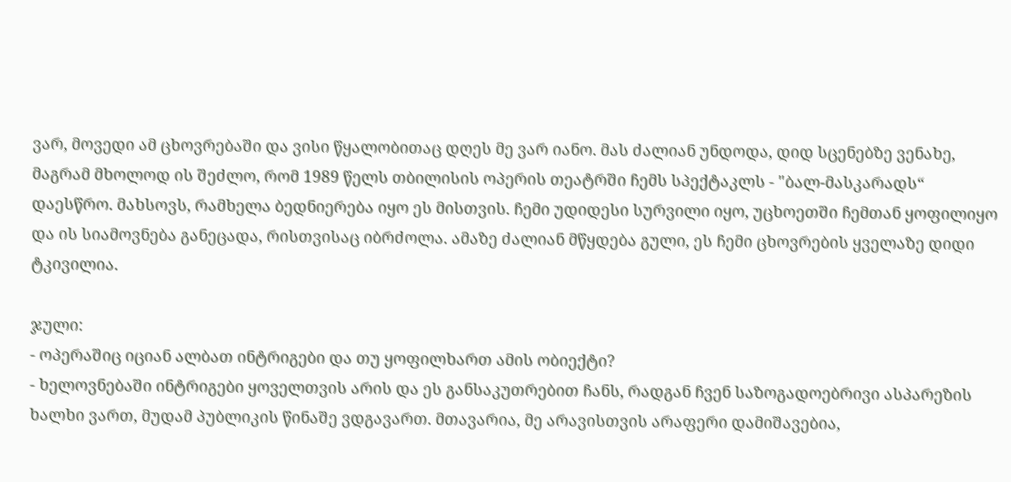ვარ, მოვედი ამ ცხოვრებაში და ვისი წყალობითაც დღეს მე ვარ იანო. მას ძალიან უნდოდა, დიდ სცენებზე ვენახე, მაგრამ მხოლოდ ის შეძლო, რომ 1989 წელს თბილისის ოპერის თეატრში ჩემს სპექტაკლს - "ბალ-მასკარადს“ დაესწრო. მახსოვს, რამხელა ბედნიერება იყო ეს მისთვის. ჩემი უდიდესი სურვილი იყო, უცხოეთში ჩემთან ყოფილიყო და ის სიამოვნება განეცადა, რისთვისაც იბრძოლა. ამაზე ძალიან მწყდება გული, ეს ჩემი ცხოვრების ყველაზე დიდი ტკივილია.

ჯული:
- ოპერაშიც იციან ალბათ ინტრიგები და თუ ყოფილხართ ამის ობიექტი?
- ხელოვნებაში ინტრიგები ყოველთვის არის და ეს განსაკუთრებით ჩანს, რადგან ჩვენ საზოგადოებრივი ასპარეზის ხალხი ვართ, მუდამ პუბლიკის წინაშე ვდგავართ. მთავარია, მე არავისთვის არაფერი დამიშავებია,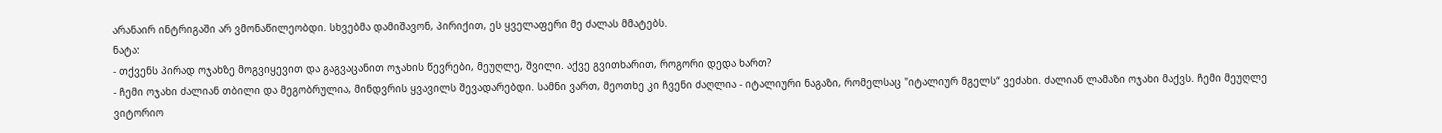არანაირ ინტრიგაში არ ვმონაწილეობდი. სხვებმა დამიშავონ, პირიქით, ეს ყველაფერი მე ძალას მმატებს.
ნატა:
- თქვენს პირად ოჯახზე მოგვიყევით და გაგვაცანით ოჯახის წევრები, მეუღლე, შვილი. აქვე გვითხარით, როგორი დედა ხართ?
- ჩემი ოჯახი ძალიან თბილი და მეგობრულია, მინდვრის ყვავილს შევადარებდი. სამნი ვართ, მეოთხე კი ჩვენი ძაღლია - იტალიური ნაგაზი, რომელსაც "იტალიურ მგელს“ ვეძახი. ძალიან ლამაზი ოჯახი მაქვს. ჩემი მეუღლე ვიტორიო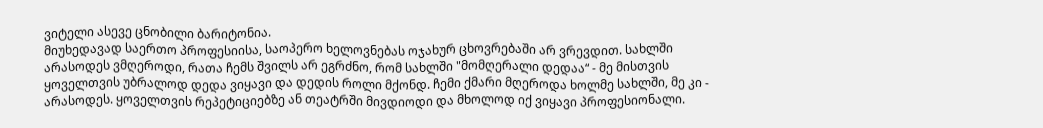ვიტელი ასევე ცნობილი ბარიტონია.
მიუხედავად საერთო პროფესიისა, საოპერო ხელოვნებას ოჯახურ ცხოვრებაში არ ვრევდით. სახლში არასოდეს ვმღეროდი, რათა ჩემს შვილს არ ეგრძნო, რომ სახლში "მომღერალი დედაა“ - მე მისთვის ყოველთვის უბრალოდ დედა ვიყავი და დედის როლი მქონდ. ჩემი ქმარი მღეროდა ხოლმე სახლში, მე კი - არასოდეს. ყოველთვის რეპეტიციებზე ან თეატრში მივდიოდი და მხოლოდ იქ ვიყავი პროფესიონალი.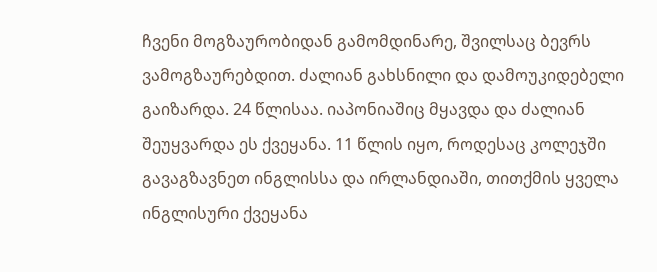ჩვენი მოგზაურობიდან გამომდინარე, შვილსაც ბევრს ვამოგზაურებდით. ძალიან გახსნილი და დამოუკიდებელი გაიზარდა. 24 წლისაა. იაპონიაშიც მყავდა და ძალიან შეუყვარდა ეს ქვეყანა. 11 წლის იყო, როდესაც კოლეჯში გავაგზავნეთ ინგლისსა და ირლანდიაში, თითქმის ყველა ინგლისური ქვეყანა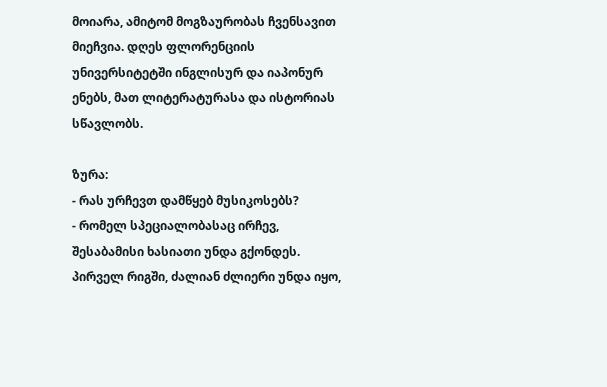მოიარა, ამიტომ მოგზაურობას ჩვენსავით მიეჩვია. დღეს ფლორენციის უნივერსიტეტში ინგლისურ და იაპონურ ენებს, მათ ლიტერატურასა და ისტორიას სწავლობს.

ზურა:
- რას ურჩევთ დამწყებ მუსიკოსებს?
- რომელ სპეციალობასაც ირჩევ, შესაბამისი ხასიათი უნდა გქონდეს. პირველ რიგში, ძალიან ძლიერი უნდა იყო,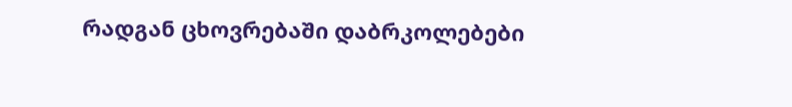რადგან ცხოვრებაში დაბრკოლებები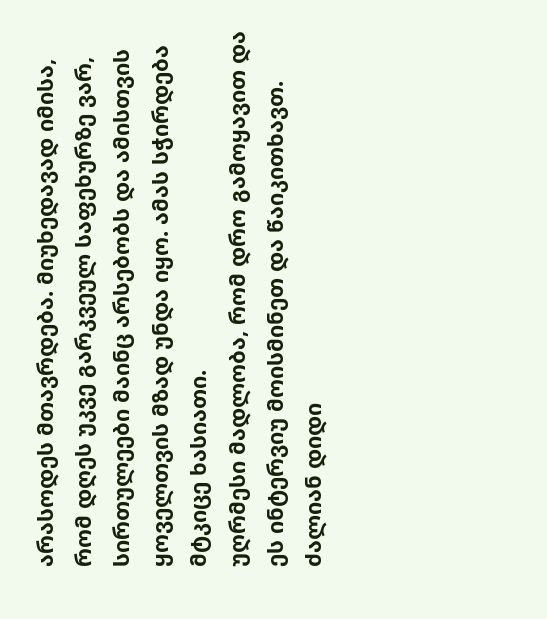არასოდეს მთავრდება. მიუხედავად იმისა, რომ დღეს უკვე გარკვეულ საფეხურზე ვარ, სირთულეები მაინც არსებობს და ამისთვის ყოველთვის მზად უნდა იყო. ამას სჭირდება მტკიცე ხასიათი.
უღრმესი მადლობა, რომ დრო გამოყავით და ეს ინტერვიუ მოისმინეთ და წაიკითხავთ. ძალიან დიდი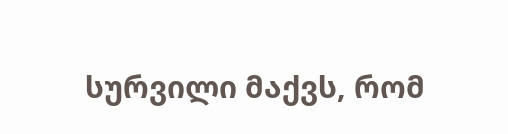სურვილი მაქვს, რომ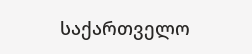საქართველო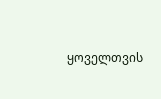ყოველთვის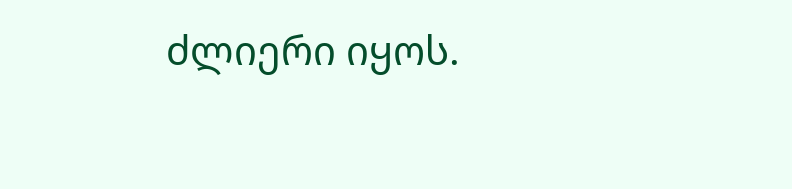ძლიერი იყოს.